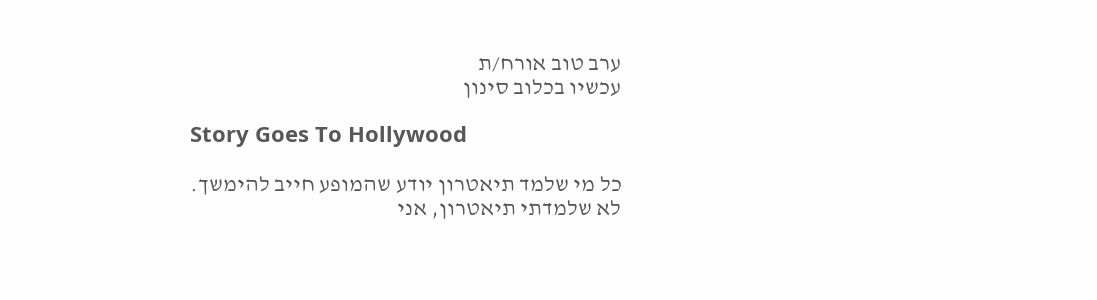ערב טוב אורח/ת
עכשיו בכלוב סינון

Story Goes To Hollywood

כל מי שלמד תיאטרון יודע שהמופע חייב להימשך.
לא שלמדתי תיאטרון, אני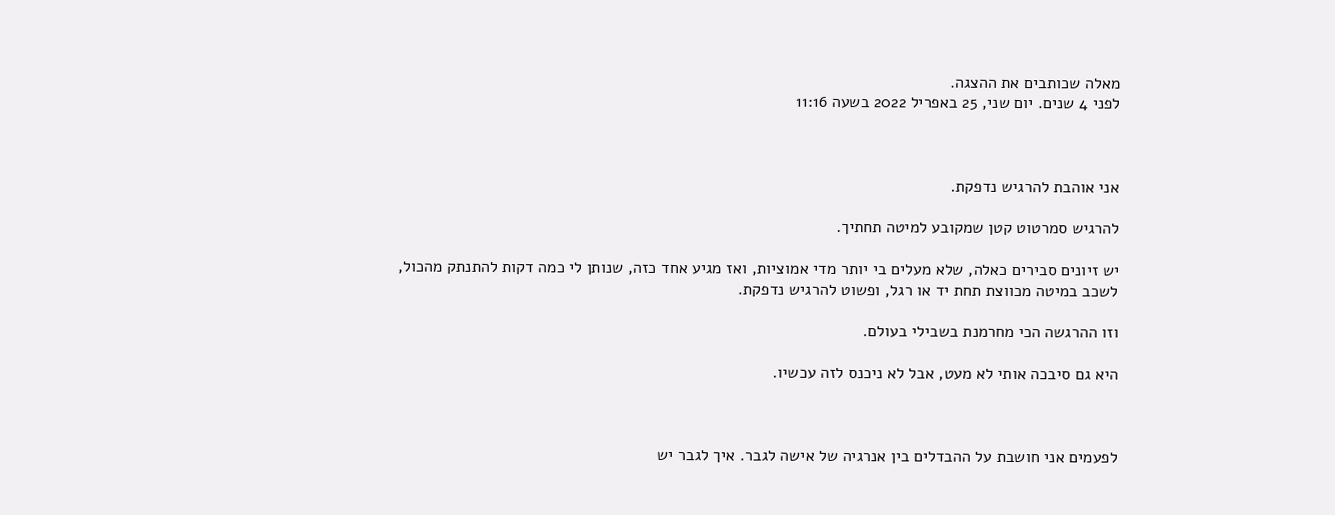מאלה שכותבים את ההצגה.
לפני 4 שנים. יום שני, 25 באפריל 2022 בשעה 11:16



אני אוהבת להרגיש נדפקת.

להרגיש סמרטוט קטן שמקובע למיטה תחתיך.

יש זיונים סבירים כאלה, שלא מעלים בי יותר מדי אמוציות, ואז מגיע אחד כזה, שנותן לי כמה דקות להתנתק מהכול, לשכב במיטה מכווצת תחת יד או רגל, ופשוט להרגיש נדפקת.

וזו ההרגשה הכי מחרמנת בשבילי בעולם.

היא גם סיבכה אותי לא מעט, אבל לא ניכנס לזה עכשיו.



לפעמים אני חושבת על ההבדלים בין אנרגיה של אישה לגבר. איך לגבר יש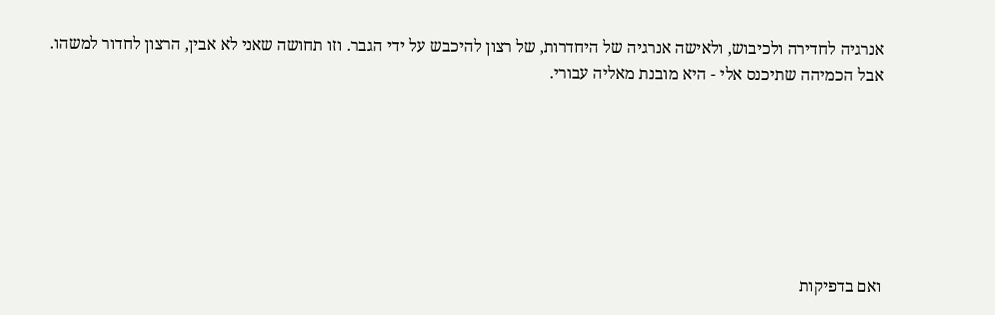אנרגיה לחדירה ולכיבוש, ולאישה אנרגיה של היחדרות, של רצון להיכבש על ידי הגבר. וזו תחושה שאני לא אבין, הרצון לחדור למשהו. אבל הכמיהה שתיכנס אלי - היא מובנת מאליה עבורי.







ואם בדפיקות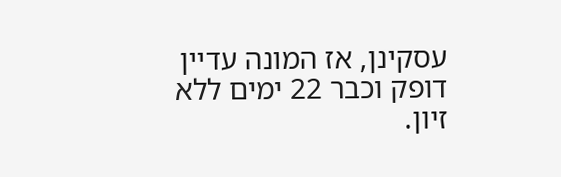עסקינן, אז המונה עדיין דופק וכבר 22 ימים ללא זיון.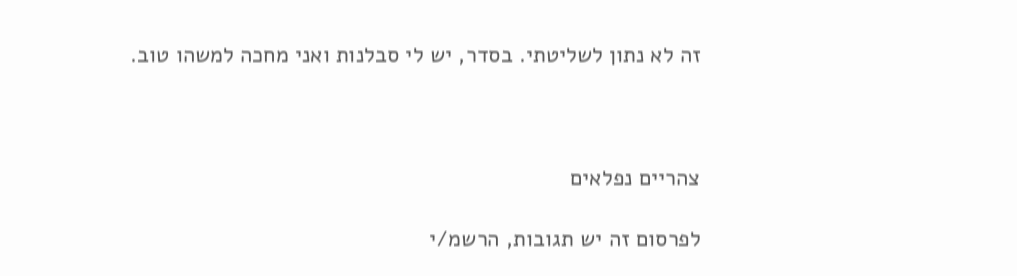זה לא נתון לשליטתי. בסדר, יש לי סבלנות ואני מחכה למשהו טוב.



צהריים נפלאים

לפרסום זה יש תגובות, הרשמ/י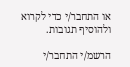או התחבר/י כדי לקרוא ולהוסיף תגובות.

הרשמ/י התחבר/י